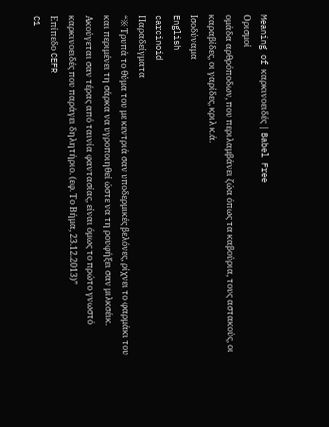Meaning of καρκινοειδές | Babel Free
Ορισμοί
ομάδα αρθρόποδων, που περιλαμβάνει ζώα όπως τα καβούρια, τους αστακούς, οι καραβίδες, οι γαρίδες, κριλ κ.ά.
Ισοδύναμα
English
carcinoid
Παραδείγματα
“※ Τρυπά το θύμα του με κεντριά σαν υποδερμικές βελόνες, ρίχνει το φαρμάκι του και περιμένει τη σάρκα να υγροποιηθεί ώστε να τη ρουφήξει σαν μιλκσέικ. Ακούγεται σαν τέρας από ταινία φαντασίας, είναι όμως το πρώτο γνωστό καρκινοειδές που παράγει δηλητήριο. (εφ. Το Βήμα, 23.12.2013)”
Επίπεδο CEFR
C1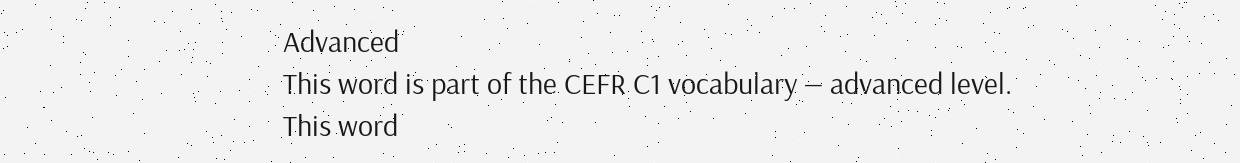Advanced
This word is part of the CEFR C1 vocabulary — advanced level.
This word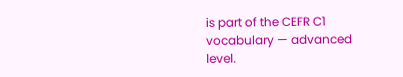is part of the CEFR C1 vocabulary — advanced level.